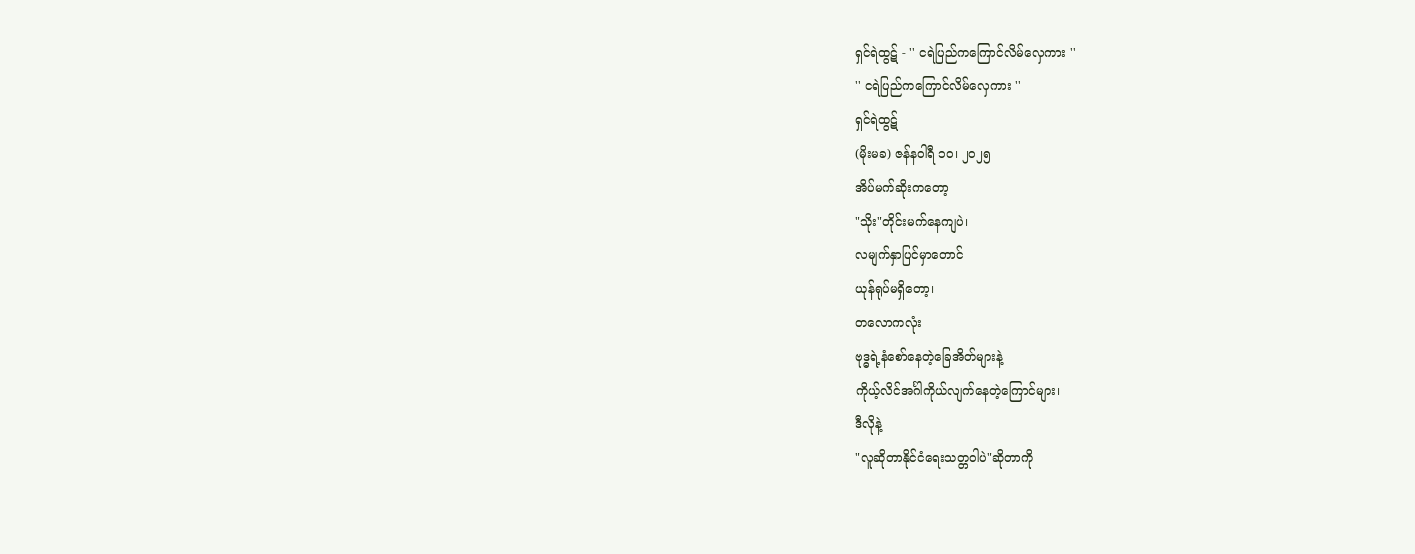ရှင်ရဲထွဋ် - '' ငရဲပြည်ကကြောင်လိမ်လှေကား ''
'' ငရဲပြည်ကကြောင်လိမ်လှေကား ''
ရှင်ရဲထွဋ်
(မိုးမခ) ဇန်နဝါရီ ၁၀၊ ၂၀၂၅
အိပ်မက်ဆိုးကတော့
"သိုး"တိုင်းမက်နေကျပဲ၊
လမျက်နှာပြင်မှာတောင်
ယုန်ရုပ်မရှိတော့၊
တလောကလုံး
ဗုဒ္ဓရဲ့နံစော်နေတဲ့ခြေအိတ်များနဲ့
ကိုယ့်လိင်အင်္ဂါကိုယ်လျက်နေတဲ့ကြောင်များ၊
ဒီလိုနဲ့
"လူဆိုတာနိုင်ငံရေးသတ္တဝါပဲ"ဆိုတာကို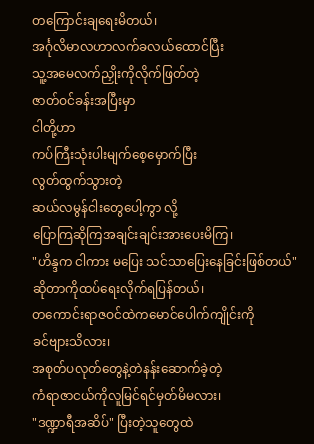တကြောင်းချရေးမိတယ်၊
အင်္ဂုလိမာလဟာလက်ခလယ်ထောင်ပြီး
သူ့အမေလက်ညှိုးကိုလိုက်ဖြတ်တဲ့
ဇာတ်ဝင်ခန်းအပြီးမှာ
ငါတို့ဟာ
ကပ်ကြီးသုံးပါးမျက်စေ့မှောက်ပြီး
လွတ်ထွက်သွားတဲ့
ဆယ်လမွန်ငါးတွေပေါ့ကွာ လို့
ပြောကြဆိုကြအချင်းချင်းအားပေးမိကြ၊
"ဟိန္ဒက ငါကား မပြေး သင်သာပြေးနေခြင်းဖြစ်တယ်"
ဆိုတာကိုထပ်ရေးလိုက်ရပြန်တယ်၊
တကောင်းရာဇဝင်ထဲကမောင်ပေါက်ကျိုင်းကို
ခင်ဗျားသိလား၊
အစုတ်ပလုတ်တွေနဲ့တဲနန်းဆောက်ခဲ့တဲ့
ကံရာဇာငယ်ကိုလူမြင်ရင်မှတ်မိမလား၊
"ဒဏ္ဍာရီအဆိပ်" ပြီးတဲ့သူတွေထဲ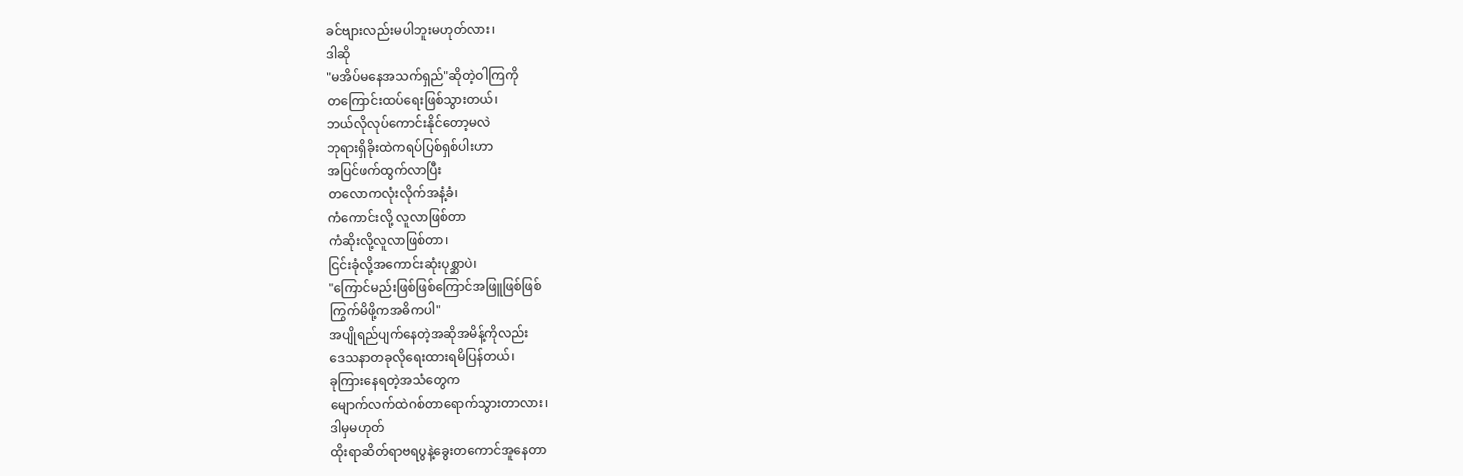ခင်ဗျားလည်းမပါဘူးမဟုတ်လား၊
ဒါဆို
"မအိပ်မနေအသက်ရှည်"ဆိုတဲ့ဝါကြကို
တကြောင်းထပ်ရေးဖြစ်သွားတယ်၊
ဘယ်လိုလုပ်ကောင်းနိုင်တော့မလဲ
ဘုရားရှိခိုးထဲကရပ်ပြစ်ရှစ်ပါးဟာ
အပြင်ဖက်ထွက်လာပြီး
တလောကလုံးလိုက်အနံ့ခံ၊
ကံကောင်းလို့ လူလာဖြစ်တာ
ကံဆိုးလို့လူလာဖြစ်တာ၊
ငြင်းခုံလို့အကောင်းဆုံးပုစ္ဆာပဲ၊
"ကြောင်မည်းဖြစ်ဖြစ်ကြောင်အဖြူဖြစ်ဖြစ်
ကြွက်မိဖို့ကအဓိကပါ"
အပျိုရည်ပျက်နေတဲ့အဆိုအမိန့်ကိုလည်း
ဒေသနာတခုလိုရေးထားရမိပြန်တယ်၊
ခုကြားနေရတဲ့အသံတွေက
မျောက်လက်ထဲဂစ်တာရောက်သွားတာလား၊
ဒါမှမဟုတ်
ထိုးရာဆိတ်ရာဗရပွနဲ့ခွေးတကောင်အူနေတာ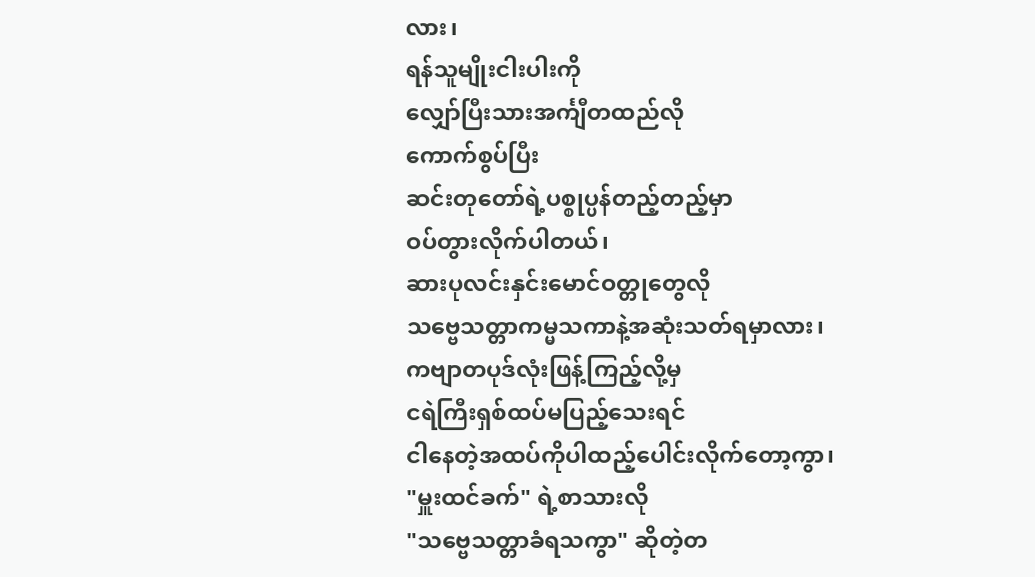လား၊
ရန်သူမျိုးငါးပါးကို
လျှော်ပြီးသားအင်္ကျီတထည်လို
ကောက်စွပ်ပြီး
ဆင်းတုတော်ရဲ့ပစ္စုပ္ပန်တည့်တည့်မှာ
ဝပ်တွားလိုက်ပါတယ်၊
ဆားပုလင်းနှင်းမောင်ဝတ္တုတွေလို
သဗ္ဗေသတ္တာကမ္မသကာနဲ့အဆုံးသတ်ရမှာလား၊
ကဗျာတပုဒ်လုံးဖြန့်ကြည့်လို့မှ
ငရဲကြီးရှစ်ထပ်မပြည့်သေးရင်
ငါနေတဲ့အထပ်ကိုပါထည့်ပေါင်းလိုက်တော့ကွာ၊
"မှူးထင်ခက်" ရဲ့စာသားလို
"သဗ္ဗေသတ္တာခံရသကွာ" ဆိုတဲ့တ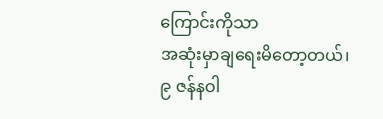ကြောင်းကိုသာ
အဆုံးမှာချရေးမိတော့တယ်၊
၉ ဇန်နဝါ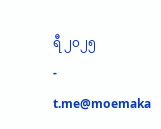ရီ ၂၀၂၅
-
t.me@moemaka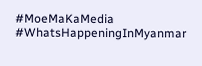#MoeMaKaMedia
#WhatsHappeningInMyanmar